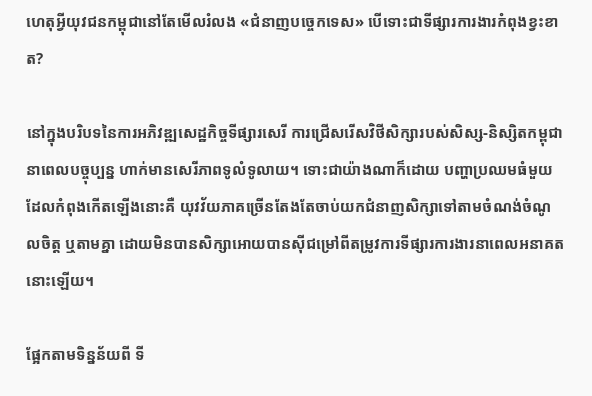ហេតុអ្វីយុវជនកម្ពុជានៅតែមើលរំលង «ជំនាញបច្ចេកទេស» បើទោះជាទីផ្សារការងារកំពុងខ្វះខាត?

នៅក្នុងបរិបទនៃការអភិវឌ្ឍសេដ្ឋកិច្ចទីផ្សារសេរី ការជ្រើសរើសវិថីសិក្សារបស់សិស្ស-និស្សិតកម្ពុជានាពេលបច្ចុប្បន្ន ហាក់មានសេរីភាពទូលំទូលាយ។ ទោះជាយ៉ាងណាក៏ដោយ បញ្ហាប្រឈមធំមួយដែលកំពុងកើតឡើងនោះគឺ យុវវ័យភាគច្រើនតែងតែចាប់យកជំនាញសិក្សាទៅតាមចំណង់ចំណូលចិត្ត ឬតាមគ្នា ដោយមិនបានសិក្សាអោយបានស៊ីជម្រៅពីតម្រូវការទីផ្សារការងារនាពេលអនាគតនោះឡើយ។

ផ្អែកតាមទិន្នន័យពី ទី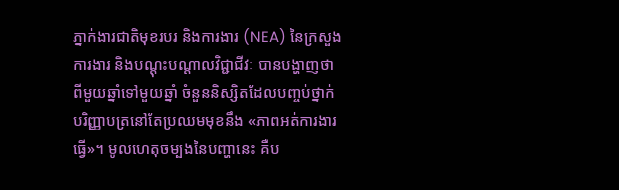ភ្នាក់ងារជាតិមុខរបរ និងការងារ (NEA) នៃក្រសួងការងារ និងបណ្តុះបណ្តាលវិជ្ជាជីវៈ បានបង្ហាញថា ពីមួយឆ្នាំទៅមួយឆ្នាំ ចំនួននិស្សិតដែលបញ្ចប់ថ្នាក់បរិញ្ញាបត្រនៅតែប្រឈមមុខនឹង «ភាពអត់ការងារធ្វើ»។ មូលហេតុចម្បងនៃបញ្ហានេះ គឺប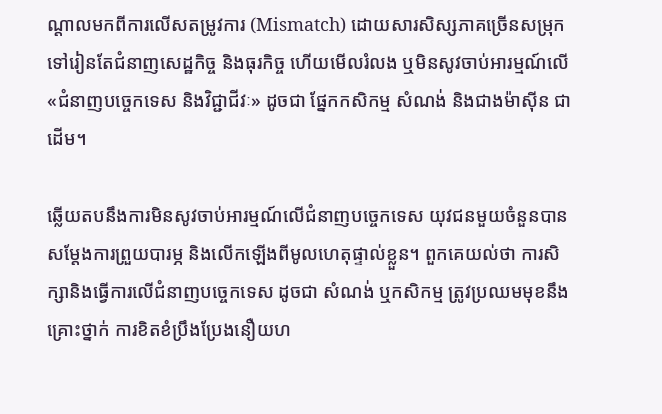ណ្តាលមកពីការលើសតម្រូវការ (Mismatch) ដោយសារសិស្សភាគច្រើនសម្រុកទៅរៀនតែជំនាញសេដ្ឋកិច្ច និងធុរកិច្ច ហើយមើលរំលង ឬមិនសូវចាប់អារម្មណ៍លើ «ជំនាញបច្ចេកទេស និងវិជ្ជាជីវៈ» ដូចជា ផ្នែកកសិកម្ម សំណង់ និងជាងម៉ាស៊ីន ជាដើម។

ឆ្លើយតបនឹងការមិនសូវចាប់អារម្មណ៍លើជំនាញបច្ចេកទេស យុវជនមួយចំនួនបានសម្តែងការព្រួយបារម្ភ និងលើកឡើងពីមូលហេតុផ្ទាល់ខ្លួន។ ពួកគេយល់ថា ការសិក្សានិងធ្វើការលើជំនាញបច្ចេកទេស ដូចជា សំណង់ ឬកសិកម្ម ត្រូវប្រឈមមុខនឹងគ្រោះថ្នាក់ ការខិតខំប្រឹងប្រែងនឿយហ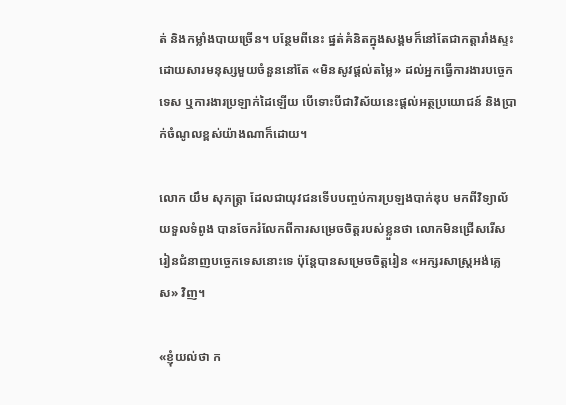ត់ និងកម្លាំងបាយច្រើន។ បន្ថែមពីនេះ ផ្នត់គំនិតក្នុងសង្គមក៏នៅតែជាកត្តារាំងស្ទះ ដោយសារមនុស្សមួយចំនួននៅតែ «មិនសូវផ្តល់តម្លៃ» ដល់អ្នកធ្វើការងារបច្ចេកទេស ឬការងារប្រឡាក់ដៃឡើយ បើទោះបីជាវិស័យនេះផ្តល់អត្ថប្រយោជន៍ និងប្រាក់ចំណូលខ្ពស់យ៉ាងណាក៏ដោយ។

លោក យឹម សុភត្ត្រា ដែលជាយុវជនទើបបញ្ចប់ការប្រឡងបាក់ឌុប មកពីវិទ្យាល័យទួលទំពូង បានចែករំលែកពីការសម្រេចចិត្តរបស់ខ្លួនថា លោកមិនជ្រើសរើសរៀនជំនាញបច្ចេកទេសនោះទេ ប៉ុន្តែបានសម្រេចចិត្តរៀន «អក្សរសាស្ត្រអង់គ្លេស» វិញ។

«ខ្ញុំយល់ថា ក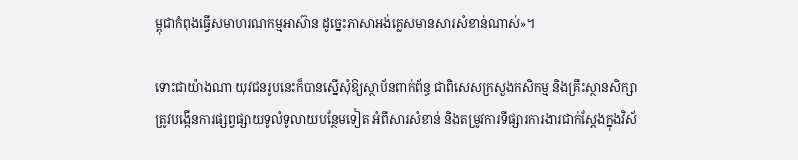ម្ពុជាកំពុងធ្វើសមាហរណកម្មអាស៊ាន ដូច្នេះភាសាអង់គ្លេសមានសារសំខាន់ណាស់»។

ទោះជាយ៉ាងណា យុវជនរូបនេះក៏បានស្នើសុំឱ្យស្ថាប័នពាក់ព័ន្ធ ជាពិសេសក្រសួងកសិកម្ម និងគ្រឹះស្ថានសិក្សា ត្រូវបង្កើនការផ្សព្វផ្សាយទូលំទូលាយបន្ថែមទៀត អំពីសារសំខាន់ និងតម្រូវការទីផ្សារការងារជាក់ស្តែងក្នុងវិស័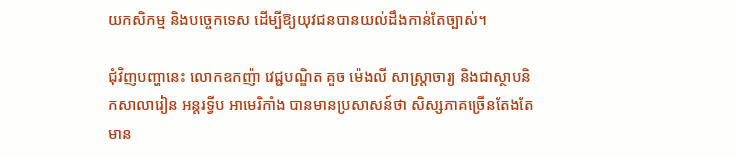យកសិកម្ម និងបច្ចេកទេស ដើម្បីឱ្យយុវជនបានយល់ដឹងកាន់តែច្បាស់។

ជុំវិញបញ្ហានេះ លោកឧកញ៉ា វេជ្ជបណ្ឌិត គួច ម៉េងលី សាស្ត្រាចារ្យ និងជាស្ថាបនិកសាលារៀន អន្តរទ្វីប អាមេរិកាំង បានមានប្រសាសន៍ថា សិស្សភាគច្រើនតែងតែមាន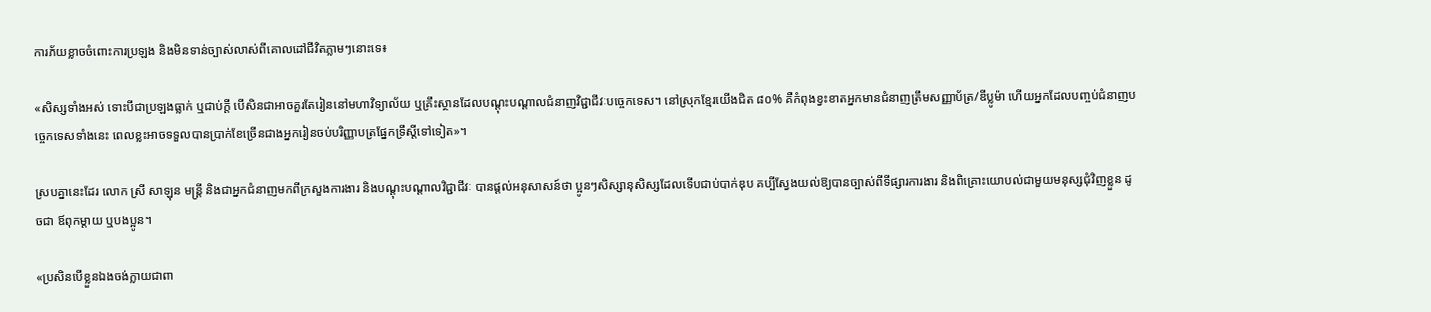ការភ័យខ្លាចចំពោះការប្រឡង និងមិនទាន់ច្បាស់លាស់ពីគោលដៅជីវិតភ្លាមៗនោះទេ៖

«សិស្សទាំងអស់ ទោះបីជាប្រឡងធ្លាក់ ឬជាប់ក្តី បើសិនជាអាចគួរតែរៀននៅមហាវិទ្យាល័យ ឬគ្រឹះស្ថានដែលបណ្តុះបណ្តាលជំនាញវិជ្ជាជីវៈបច្ចេកទេស។ នៅស្រុកខ្មែរយើងជិត ៨០% គឺកំពុងខ្វះខាតអ្នកមានជំនាញត្រឹមសញ្ញាប័ត្រ/ឌីប្លូម៉ា ហើយអ្នកដែលបញ្ចប់ជំនាញបច្ចេកទេសទាំងនេះ ពេលខ្លះអាចទទួលបានប្រាក់ខែច្រើនជាងអ្នករៀនចប់បរិញ្ញាបត្រផ្នែកទ្រឹស្តីទៅទៀត»។

ស្របគ្នានេះដែរ លោក ស្រី សាឡុន មន្ត្រី និងជាអ្នកជំនាញមកពីក្រសួងការងារ និងបណ្តុះបណ្តាលវិជ្ជាជីវៈ បានផ្តល់អនុសាសន៍ថា ប្អូនៗសិស្សានុសិស្សដែលទើបជាប់បាក់ឌុប គប្បីស្វែងយល់ឱ្យបានច្បាស់ពីទីផ្សារការងារ និងពិគ្រោះយោបល់ជាមួយមនុស្សជុំវិញខ្លួន ដូចជា ឪពុកម្តាយ ឬបងប្អូន។

«ប្រសិនបើខ្លួនឯងចង់ក្លាយជាពា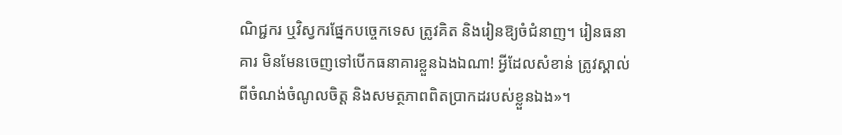ណិជ្ជករ ឬវិស្វករផ្នែកបច្ចេកទេស ត្រូវគិត និងរៀនឱ្យចំជំនាញ។ រៀនធនាគារ មិនមែនចេញទៅបើកធនាគារខ្លួនឯងឯណា! អ្វីដែលសំខាន់ ត្រូវស្គាល់ពីចំណង់ចំណូលចិត្ត និងសមត្ថភាពពិតប្រាកដរបស់ខ្លួនឯង»។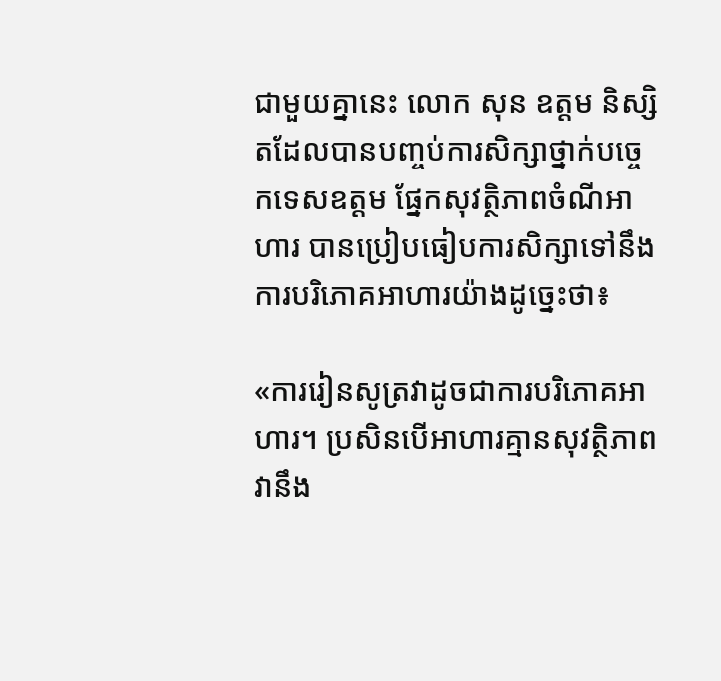ជាមួយគ្នានេះ លោក សុន ឧត្តម និស្សិតដែលបានបញ្ចប់ការសិក្សាថ្នាក់បច្ចេកទេសឧត្តម ផ្នែកសុវត្ថិភាពចំណីអាហារ បានប្រៀបធៀបការសិក្សាទៅនឹងការបរិភោគអាហារយ៉ាងដូច្នេះថា៖

«ការរៀនសូត្រវាដូចជាការបរិភោគអាហារ។ ប្រសិនបើអាហារគ្មានសុវត្ថិភាព វានឹង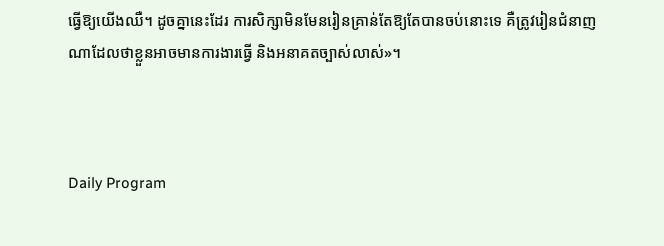ធ្វើឱ្យយើងឈឺ។ ដូចគ្នានេះដែរ ការសិក្សាមិនមែនរៀនគ្រាន់តែឱ្យតែបានចប់នោះទេ គឺត្រូវរៀនជំនាញណាដែលថាខ្លួនអាចមានការងារធ្វើ និងអនាគតច្បាស់លាស់»។



Daily Program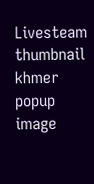Livesteam thumbnail
khmer popup image